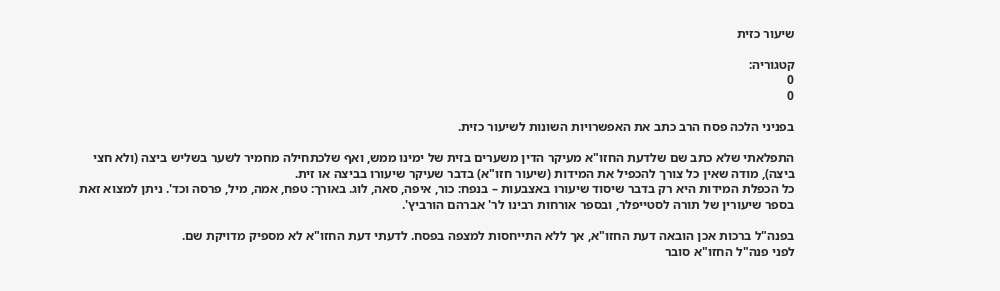שיעור כזית

קטגוריה:
0
0

בפניני הלכה פסח הרב כתב את האפשרויות השונות לשיעור כזית.

התפלאתי שלא כתב שם שלדעת החזו"א מעיקר הדין משערים בזית של ימינו ממש, ואף שלכתחילה מחמיר לשער בשליש ביצה (ולא חצי ביצה), מודה שאין כל צורך להכפיל את המידות (שיעור חזו"א) בדבר שעיקר שיעורו בביצה או זית.
כל הכפלת המידות היא רק בדבר שיסוד שיעורו באצבעות – בנפח: כור, איפה, סאה, לוג. באורך: טפח, אמה, מיל, פרסה וכד'. ניתן למצוא זאת בספר שיעורין של תורה לסטייפלר, ובספר אורחות רבינו לר' אברהם הורביץ'.

בפנה"ל ברכות אכן הובאה דעת החזו"א, אך ללא התייחסות למצפה בפסח. לדעתי דעת החזו"א לא מספיק מדויקת שם.
לפני פנה"ל החזו"א סובר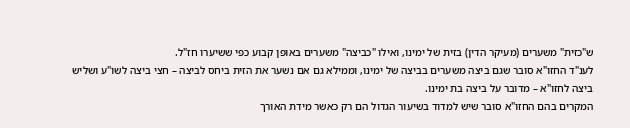ש"כזית" משערים (מעיקר הדין) בזית של ימינו, ואילו "כביצה" משערים באופן קבוע כפי ששיערו חז"ל.
לענ"ד החזו"א סובר שגם ביצה משערים בביצה של ימינו, וממילא גם אם נשער את הזית ביחס לביצה – חצי ביצה לשו"ע ושליש ביצה לחזו"א – מדובר על ביצה בת ימינו.
המקרים בהם החזו"א סובר שיש למדוד בשיעור הגדול הם רק כאשר מידת האורך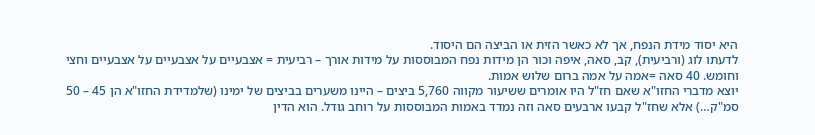היא יסוד מידת הנפח, אך לא כאשר הזית או הביצה הם היסוד.
לדעתו לוג (ורביעית), קב, סאה, איפה וכור הן מידות נפח המבוססות על מידות אורך – רביעית = אצבעיים על אצבעיים על אצבעיים וחצי וחומש. 40 סאה =אמה על אמה ברום שלוש אמות.
יוצא מדברי החזו"א שאם חז"ל היו אומרים ששיעור מקווה 5,760 ביצים – היינו משערים בביצים של ימינו (שלמדידת החזו"א הן 45 – 50 סמ"ק…) אלא שחז"ל קבעו ארבעים סאה וזה נמדד באמות המבוססות על רוחב גודל. הוא הדין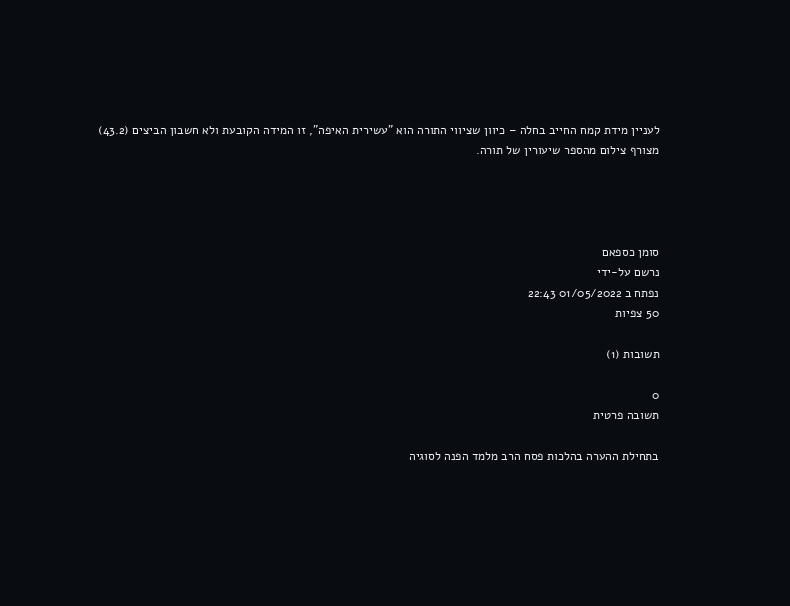לעניין מידת קמח החייב בחלה – כיוון שציווי התורה הוא "עשירית האיפה", זו המידה הקובעת ולא חשבון הביצים (43.2)
מצורף צילום מהספר שיעורין של תורה.




סומן כספאם
נרשם על-ידי
נפתח ב 01/05/2022 22:43
50 צפיות

תשובות (1)

0
תשובה פרטית

בתחילת ההערה בהלכות פסח הרב מלמד הפנה לסוגיה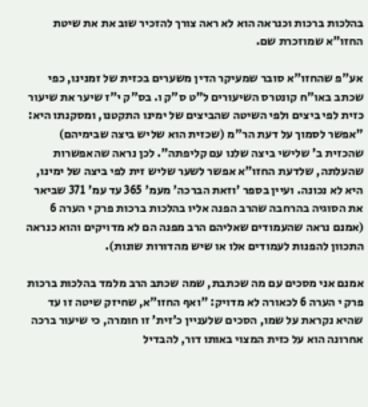בהלכות ברכות וכנראה הוא לא ראה צורך להזכיר שוב את את שיטת החזו"א שמוזכרת שם.

אע"פ שהחזו"א סובר שמעיקר הדין משערים בכזית של זמנינו, כפי שכתב באו"ח קונטרס השיעורים ל"ט ס"ק ו. בס"ק י"ז שיער את שיעור כזית לפי ביצים ולפי השיטה שהביצים של ימינו התקטנו, ומסקנתו היא: "אפשר לסמוך על דעת הר"מ (שכזית הוא שליש ביצה שבימיהם) שהכזית ב' שלישי ביצה שלנו עם קליפתה". לכן נראה שהאפשרות שהעלתה, שלדעת החזו"א אפשר לשער שליש זית לפי ביצה של ימינו, היא לא נכונה. ועיין בספר 'וזאת הברכה' מעמ' 365 עד עמ' 371 שביאר את הסוגיה בהרחבה שהרב הפנה אליו בהלכות ברכות פרק י הערה 6 (אמנם נראה שהעמודים שאליהם הרב מפנה הם לא מדויקים והוא כנראה התכוון להפנות לעמודים אלו או שיש מהדורות שונות).

אמנם אני מסכים עם מה שכתבת, שמה שכתב הרב מלמד בהלכות ברכות פרק י הערה 6 לכאורה לא מדויק: "ואף החזו”א, שחיזק שיטה זו עד שהיא נקראת על שמו, הסכים שלעניין כ’זית’ זו חומרה, כי שיעור ברכה אחרונה הוא על כזית המצוי באותו דור, להבדיל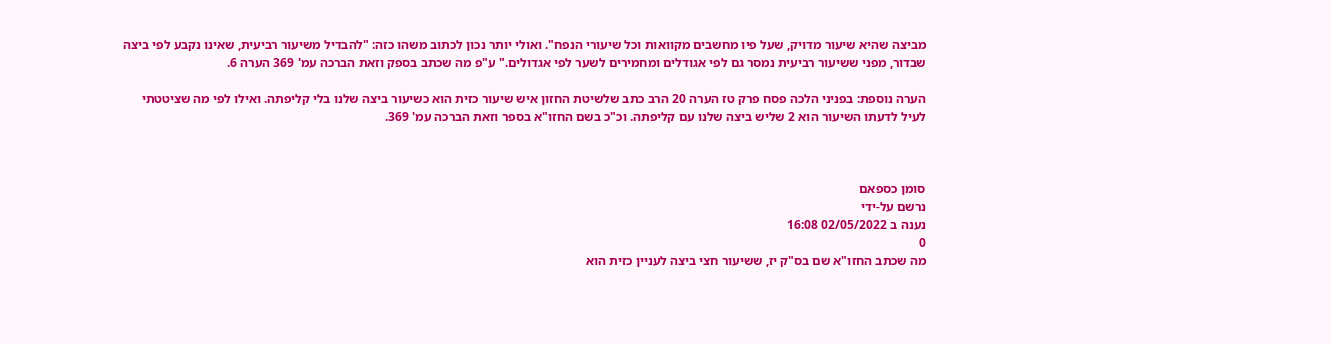מביצה שהיא שיעור מדויק, שעל פיו מחשבים מקוואות וכל שיעורי הנפח". ואולי יותר נכון לכתוב משהו כזה: "להבדיל משיעור רביעית, שאינו נקבע לפי ביצה שבדור, מפני ששיעור רביעית נמסר גם לפי אגודלים ומחמירים לשער לפי אגדולים." ע"פ מה שכתב בספק וזאת הברכה עמ' 369 הערה 6.

הערה נוספת: בפניני הלכה פסח פרק טז הערה 20 הרב כתב שלשיטת החזון איש שיעור כזית הוא כשיעור ביצה שלנו בלי קליפתה. ואילו לפי מה שציטטתי לעיל לדעתו השיעור הוא 2 שליש ביצה שלנו עם קליפתה. וכ"כ בשם החזו"א בספר וזאת הברכה עמ' 369.



סומן כספאם
נרשם על-ידי
נענה ב 02/05/2022 16:08
0
מה שכתב החזו"א שם בס"ק יז, ששיעור חצי ביצה לעניין כזית הוא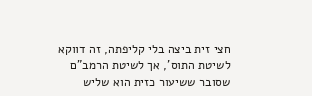חצי זית ביצה בלי קליפתה, זה דווקא לשיטת התוס', אך לשיטת הרמב"ם שסובר ששיעור כזית הוא שליש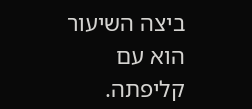ביצה השיעור הוא עם קליפתה.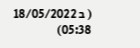( ב 18/05/2022 05:38)